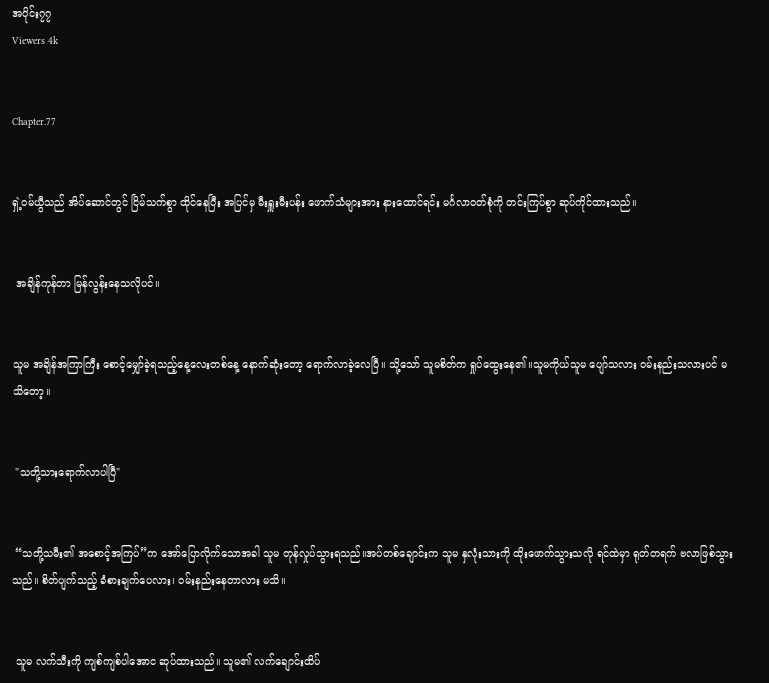အပိုင်း၇၇
Viewers 4k


Chapter.77


ရှဲ့ဝမ်ယွီသည် အိပ်ဆောင်တွင် ငြိမ်သက်စွာ ထိုင်နေပြီး အပြင်မှ မီးရှူးမီးပန်း ဖောက်သံများအား နားထောင်ရင်း မင်္ဂလာဝတ်စုံကို တင်းကြပ်စွာ ဆုပ်ကိုင်ထားသည်။


 အချိန်ကုန်တာ မြန်လွန်းနေသလိုပင်။


သူမ အချိန်အကြာကြီး စောင့်မျှော်ခဲ့ရသည့်နေ့လေးတစ်နေ့ နောက်ဆုံးတော့ ရောက်လာခဲ့လေပြီ။ သို့သော် သူမစိတ်က ရှုပ်ထွေးနေ၏။သူမကိုယ်သူမ ပျော်သလား ဝမ်းနည်းသလားပင် မသိတော့။


 "သတို့သားရောက်လာပါပြီ"


 “သတို့သမီး၏ အစောင့်အကြပ်”က အော်ပြောလိုက်သောအခါ သူမ တုန်လှုပ်သွားရသည်။အပ်တစ်ချောင်းက သူမ နှလုံးသားကို ထိုးဖောက်သွားသလို ရင်ထဲမှာ ရုတ်တရက် ဗလာဖြစ်သွားသည်။ စိတ်ပျက်သည့် ခံစားချက်ပေလား၊ ဝမ်းနည်းနေတာလား မသိ။


 သူမ လက်သီးကို ကျစ်ကျစ်ပါအောင ဆုပ်ထားသည်။ သူမ၏ လက်ချောင်းထိပ်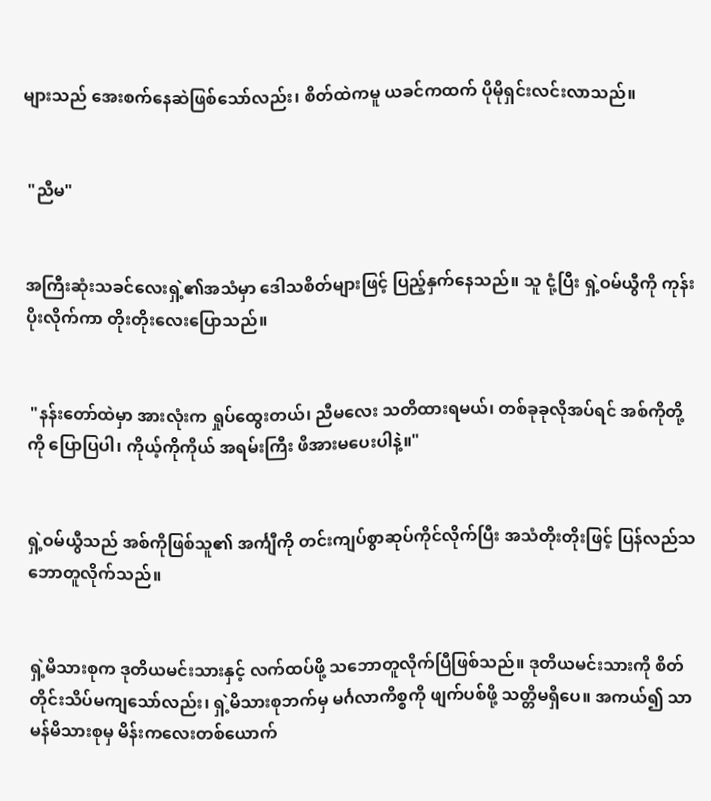များသည် အေးစက်နေဆဲဖြစ်သော်လည်း၊ စိတ်ထဲကမူ ယခင်ကထက် ပိုမိုရှင်းလင်းလာသည်။


 "ညီမ"


အကြီးဆုံးသခင်လေးရှဲ့၏အသံမှာ ဒေါသစိတ်များဖြင့် ပြည့်နှက်နေသည်။ သူ ငုံ့ပြီး ရှဲ့ဝမ်ယွီကို ကုန်းပိုးလိုက်ကာ တိုးတိုးလေးပြောသည်။


 "နန်းတော်ထဲမှာ အားလုံးက ရှုပ်ထွေးတယ်၊ ညီမလေး သတိထားရမယ်၊ တစ်ခုခုလိုအပ်ရင် အစ်ကိုတို့ကို ပြောပြပါ၊ ကိုယ့်ကိုကိုယ် အရမ်းကြီး ဖိအားမပေးပါနဲ့။"


ရှဲ့ဝမ်ယွီသည် အစ်ကိုဖြစ်သူ၏ အင်္ကျီကို တင်းကျပ်စွာဆုပ်ကိုင်လိုက်ပြီး အသံတိုးတိုးဖြင့် ပြန်လည်သဘောတူလိုက်သည်။


ရှဲ့မိသားစုက ဒုတိယမင်းသားနှင့် လက်ထပ်ဖို့ သဘောတူလိုက်ပြီဖြစ်သည်။ ဒုတိယမင်းသားကို စိတ်တိုင်းသိပ်မကျသော်လည်း၊ ရှဲ့မိသားစုဘက်မှ မင်္ဂလာကိစ္စကို ဖျက်ပစ်ဖို့ သတ္တိမရှိပေ။ အကယ်၍ သာမန်မိသားစုမှ မိန်းကလေးတစ်ယောက်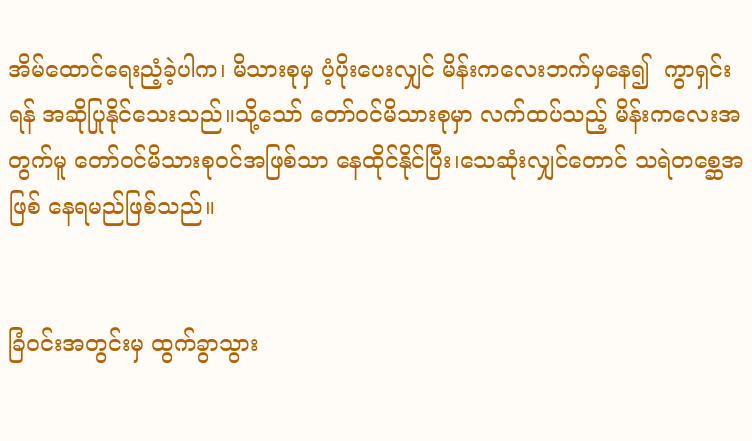အိမ်ထောင်ရေးညံ့ခဲ့ပါက၊ မိသားစုမှ ပံ့ပိုးပေးလျှင် မိန်းကလေးဘက်မှနေ၍  ကွာရှင်းရန် အဆိုပြုနိုင်သေးသည်။သို့သော် တော်ဝင်မိသားစုမှာ လက်ထပ်သည့် မိန်းကလေးအတွက်မူ တော်ဝင်မိသားစုဝင်အဖြစ်သာ နေထိုင်နိုင်ပြီး၊သေဆုံးလျှင်တောင် သရဲတစ္ဆေအဖြစ် နေရမည်ဖြစ်သည်။


ခြံဝင်းအတွင်းမှ ထွက်ခွာသွား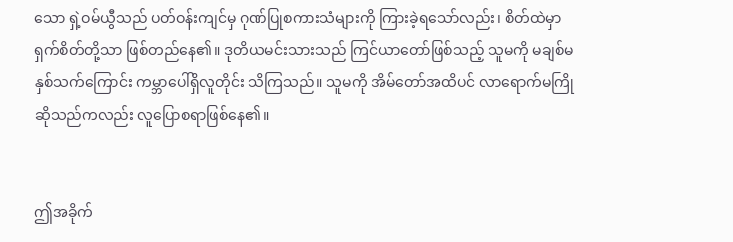သော ရှဲ့ဝမ်ယွီသည် ပတ်ဝန်းကျင်မှ ဂုဏ်ပြုစကားသံများကို ကြားခဲ့ရသော်လည်း၊ စိတ်ထဲမှာ ရှက်စိတ်တို့သာ ဖြစ်တည်နေ၏။ ဒုတိယမင်းသားသည် ကြင်ယာတော်ဖြစ်သည့် သူမကို မချစ်မနှစ်သက်ကြောင်း ကမ္ဘာပေါ်ရှိလူတိုင်း သိကြသည်။ သူမကို အိမ်တော်အထိပင် လာရောက်မကြိုဆိုသည်ကလည်း လူပြောစရာဖြစ်နေ၏။


ဤအခိုက်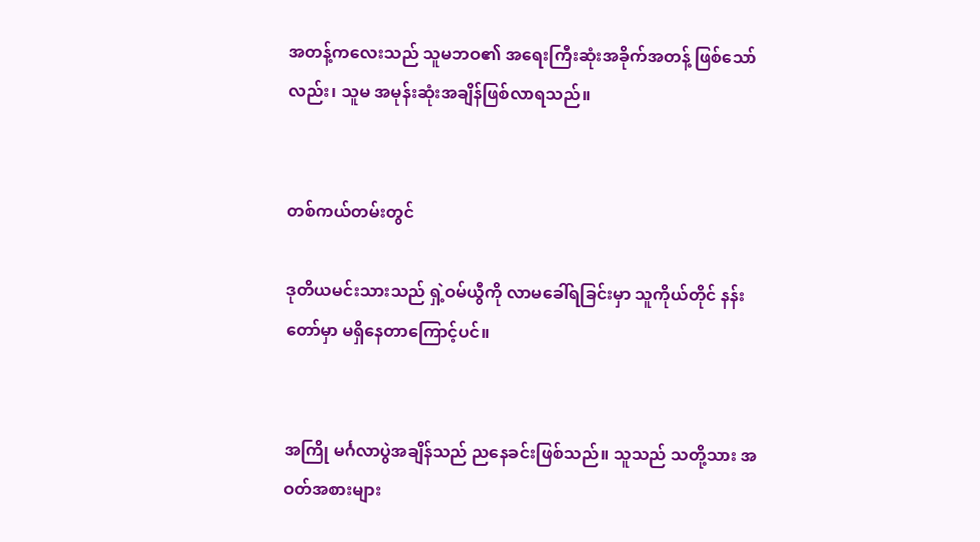အတန့်ကလေးသည် သူမဘဝ၏ အရေးကြီးဆုံးအခိုက်အတန့် ဖြစ်သော်လည်း၊ သူမ အမုန်းဆုံးအချိန်ဖြစ်လာရသည်။


တစ်ကယ်တမ်းတွင်

ဒုတိယမင်းသားသည် ရှဲ့ဝမ်ယွီကို လာမခေါ်ရခြင်းမှာ သူကိုယ်တိုင် နန်းတော်မှာ မရှိနေတာကြောင့်ပင်။


အကြို မင်္ဂလာပွဲအချိန်သည် ညနေခင်းဖြစ်သည်။ သူသည် သတို့သား အဝတ်အစားများ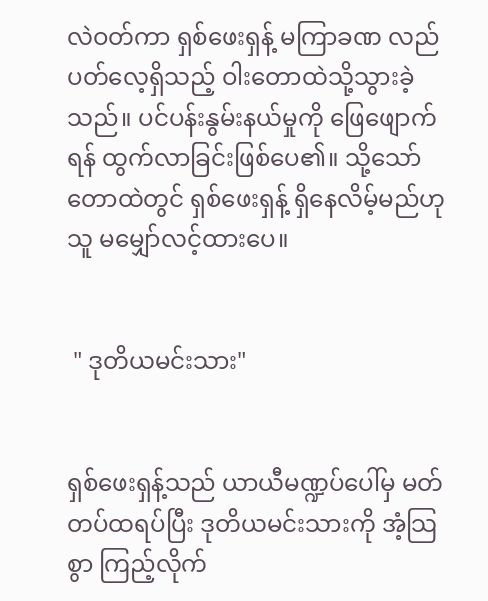လဲဝတ်ကာ ရှစ်ဖေးရှန့် မကြာခဏ လည်ပတ်လေ့ရှိသည့် ဝါးတောထဲသို့သွားခဲ့သည်။ ပင်ပန်းနွမ်းနယ်မှုကို ဖြေဖျောက်ရန် ထွက်လာခြင်းဖြစ်ပေ၏။ သို့သော် တောထဲတွင် ရှစ်ဖေးရှန့် ရှိနေလိမ့်မည်ဟု သူ မမျှော်လင့်ထားပေ။


 " ဒုတိယမင်းသား"


ရှစ်ဖေးရှန့်သည် ယာယီမဏ္ဍပ်ပေါ်မှ မတ်တပ်ထရပ်ပြီး ဒုတိယမင်းသားကို အံ့သြစွာ ကြည့်လိုက်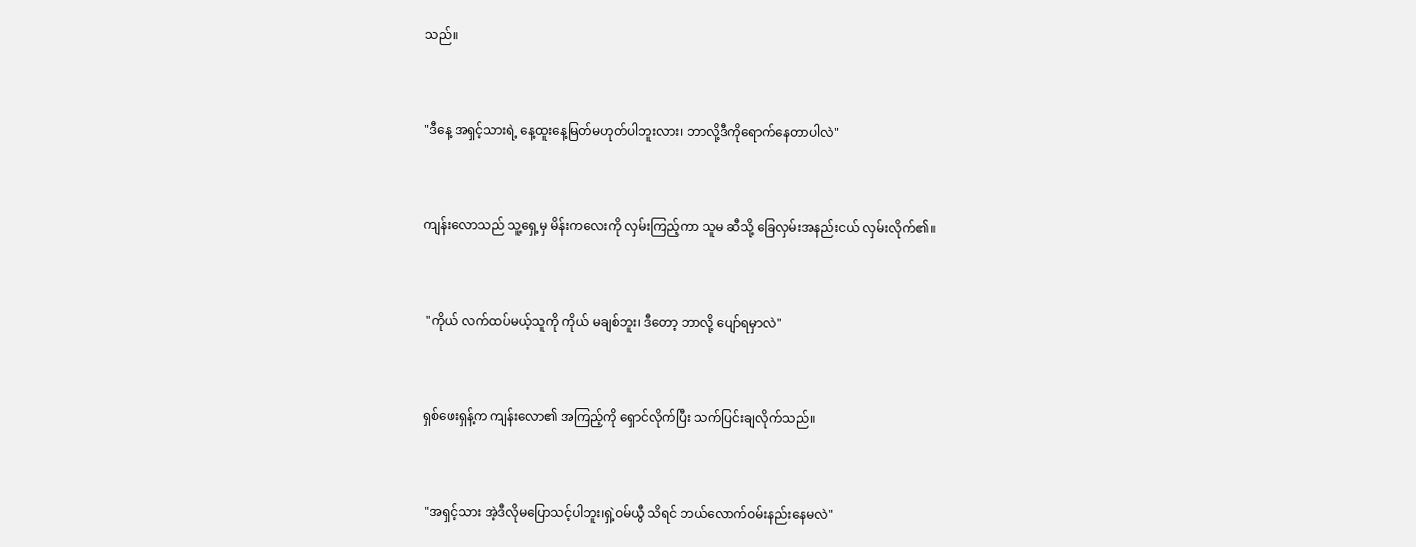သည်။


"ဒီနေ့ အရှင့်သားရဲ့ နေ့ထူးနေ့မြတ်မဟုတ်ပါဘူးလား၊ ဘာလို့ဒီကိုရောက်နေတာပါလဲ"


ကျန်းလောသည် သူ့ရှေ့မှ မိန်းကလေးကို လှမ်းကြည့်ကာ သူမ ဆီသို့ ခြေလှမ်းအနည်းငယ် လှမ်းလိုက်၏။


 "ကိုယ် လက်ထပ်မယ့်သူကို ကိုယ် မချစ်ဘူး၊ ဒီတော့ ဘာလို့ ပျော်ရမှာလဲ"


ရှစ်ဖေးရှန့်က ကျန်းလော၏ အကြည့်ကို ရှောင်လိုက်ပြီး သက်ပြင်းချလိုက်သည်။


 "အရှင့်သား အဲ့ဒီလိုမပြောသင့်ပါဘူး၊ရှဲ့ဝမ်ယွီ သိရင် ဘယ်လောက်ဝမ်းနည်းနေမလဲ"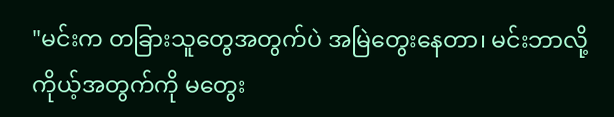"မင်းက တခြားသူတွေအတွက်ပဲ အမြဲတွေးနေတာ၊ မင်းဘာလို့ ကိုယ့်အတွက်ကို မတွေး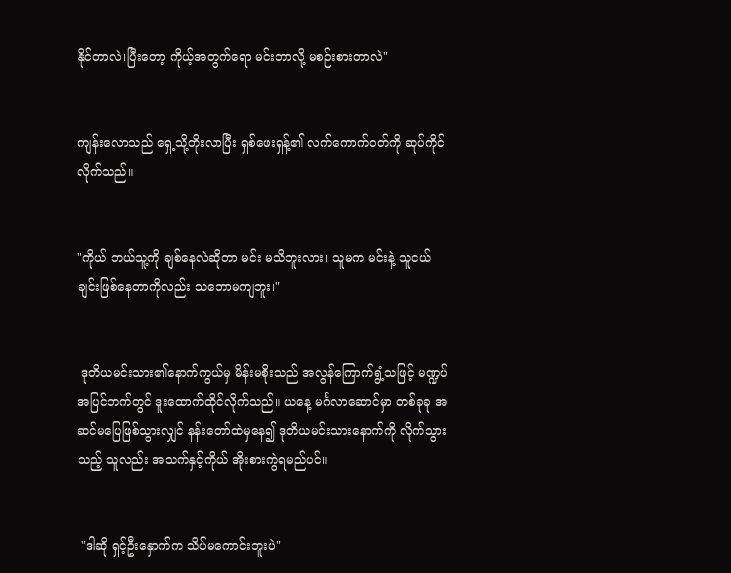နိုင်တာလဲ၊ပြီးတော့ ကိုယ့်အတွက်ရော မင်းဘာလို့ မစဉ်းစားတာလဲ"


ကျန်းလောသည် ရှေ့သို့တိုးလာပြီး ရှစ်ဖေးရှန့်၏ လက်ကောက်ဝတ်ကို ဆုပ်ကိုင်လိုက်သည်။


"ကိုယ် ဘယ်သူ့ကို ချစ်နေလဲဆိုတာ မင်း မသိဘူးလား၊ သူမက မင်းနဲ့ သူငယ်ချင်းဖြစ်နေတာကိုလည်း သဘောမကျဘူး၊"


 ဒုတိယမင်းသား၏နောက်ကွယ်မှ မိန်းမစိုးသည် အလွန်ကြောက်ရွံ့သဖြင့် မဏ္ဍပ်အပြင်ဘက်တွင် ဒူးထောက်ထိုင်လိုက်သည်။ ယနေ့ မင်္ဂလာဆောင်မှာ တစ်ခုခု အဆင်မပြေဖြစ်သွားလျှင် နန်းတော်ထဲမှနေ၍ ဒုတိယမင်းသားနောက်ကို လိုက်သွားသည့် သူလည်း အသက်နှင့်ကိုယ် အိုးစားကွဲရမည်ပင်။


 "ဒါဆို ရှင့်ဦးနှောက်က သိပ်မကောင်းဘူးပဲ"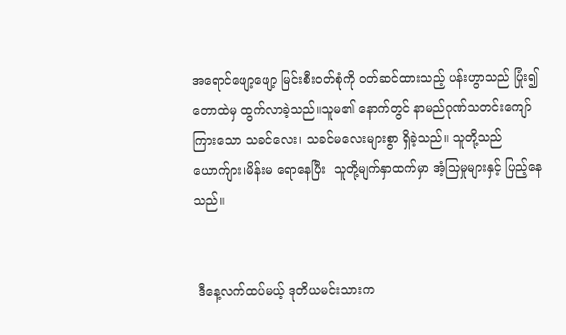အရောင်ဖျော့ဖျော့ မြင်းစီးဝတ်စုံကို ဝတ်ဆင်ထားသည့် ပန်းဟွာသည် ပြုံး၍ တောထဲမှ ထွက်လာခဲ့သည်။သူမ၏ နောက်တွင် နာမည်ဂုဏ်သတင်းကျော်ကြားသော သခင်လေး၊ သခင်မလေးများစွာ ရှိခဲ့သည်။ သူတို့သည် ယောက်ျား၊မိန်းမ ရောနေပြီး  သူတို့မျက်နှာထက်မှာ အံ့သြမှုများနှင့် ပြည့်နေသည်။


 ဒီနေ့လက်ထပ်မယ့် ဒုတိယမင်းသားက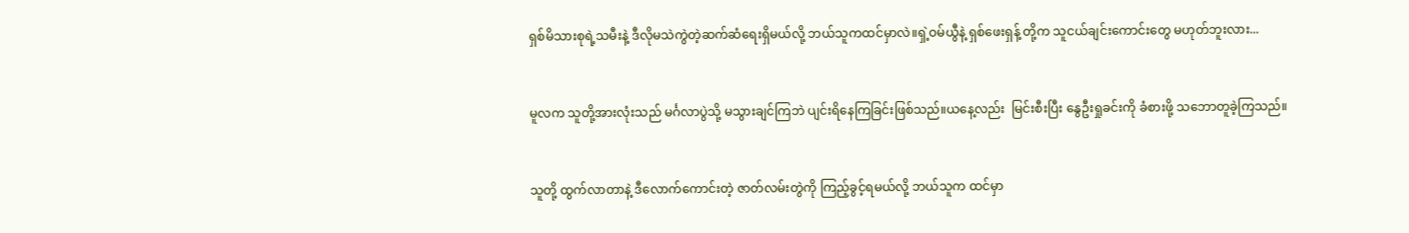ရှစ်မိသားစုရဲ့သမီးနဲ့ ဒီလိုမသဲကွဲတဲ့ဆက်ဆံရေးရှိမယ်လို့ ဘယ်သူကထင်မှာလဲ။ရှဲ့ဝမ်ယွီနဲ့ ရှစ်ဖေးရှန့် တို့က သူငယ်ချင်းကောင်းတွေ မဟုတ်ဘူးလား...


မူလက သူတို့အားလုံးသည် မင်္ဂလာပွဲသို့ မသွားချင်ကြဘဲ ပျင်းရိနေကြခြင်းဖြစ်သည်။ယနေ့လည်း  မြင်းစီးပြီး နွေဦးရှုခင်းကို ခံစားဖို့ သဘောတူခဲ့ကြသည်။


သူတို့ ထွက်လာတာနဲ့ ဒီလောက်ကောင်းတဲ့ ဇာတ်လမ်းတွဲကို ကြည့်ခွင့်ရမယ်လို့ ဘယ်သူက ထင်မှာ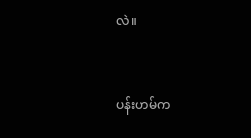လဲ။


ပန်းဟမ်က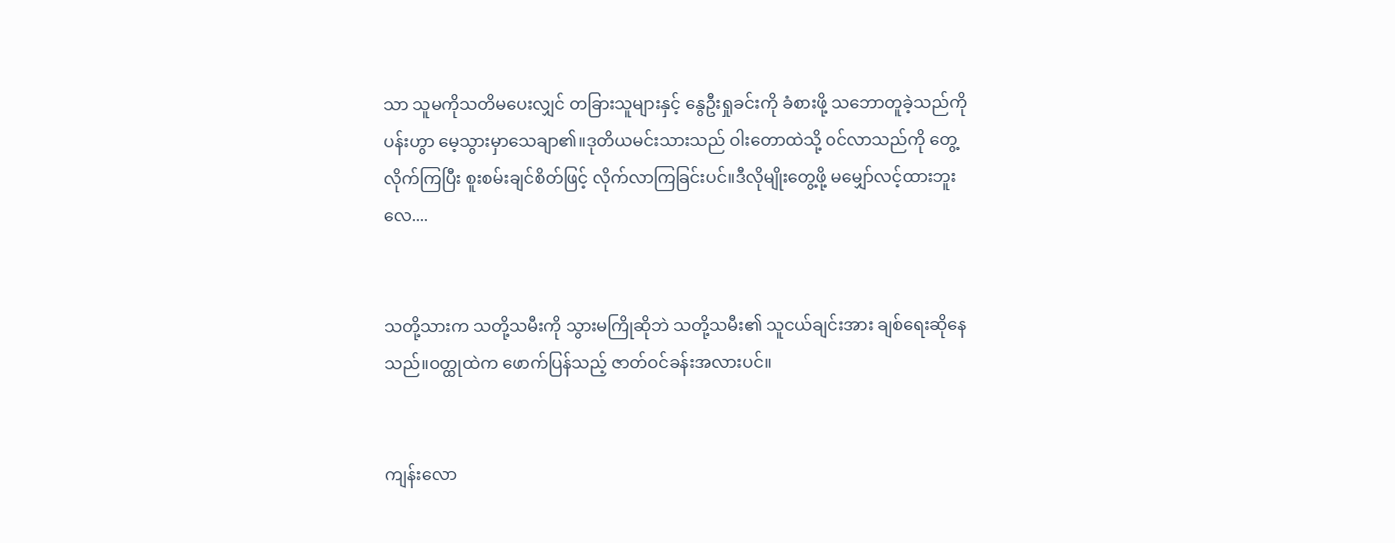သာ သူမကိုသတိမပေးလျှင် တခြားသူများနှင့် နွေဦးရှုခင်းကို ခံစားဖို့ သဘောတူခဲ့သည်ကို ပန်းဟွာ မေ့သွားမှာသေချာ၏။ဒုတိယမင်းသားသည် ဝါးတောထဲသို့ ၀င်လာသည်ကို တွေ့လိုက်ကြပြီး စူးစမ်းချင်စိတ်ဖြင့် လိုက်လာကြခြင်းပင်။ဒီလိုမျိုးတွေ့ဖို့ မမျှော်လင့်ထားဘူးလေ....


သတို့သားက သတို့သမီးကို သွားမကြိုဆိုဘဲ သတို့သမီး၏ သူငယ်ချင်းအား ချစ်ရေးဆိုနေသည်။ဝတ္ထုထဲက ဖောက်ပြန်သည့် ဇာတ်ဝင်ခန်းအလားပင်။


ကျန်းလော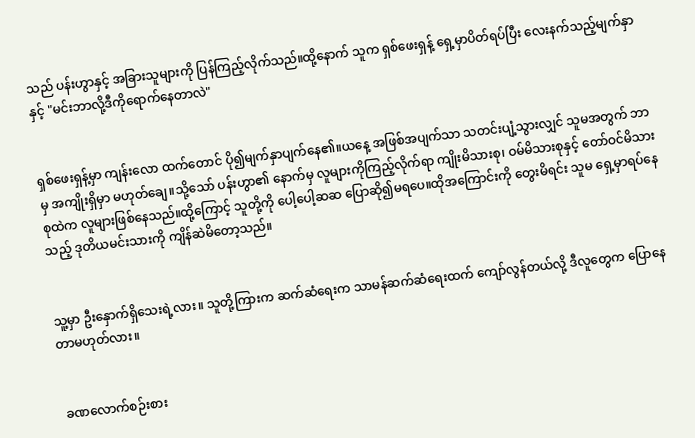သည် ပန်းဟွာနှင့် အခြားသူများကို ပြန်ကြည့်လိုက်သည်။ထို့နောက် သူက ရှစ်ဖေးရှန့် ရှေ့မှာပိတ်ရပ်ပြီး လေးနက်သည့်မျက်နှာနှင့် "မင်းဘာလို့ဒီကိုရောက်နေတာလဲ"


ရှစ်ဖေးရှန့်မှာ ကျန်းလော ထက်တောင် ပို၍မျက်နှာပျက်နေ၏။ယနေ့ အဖြစ်အပျက်သာ သတင်းပျံ့သွားလျှင် သူမအတွက် ဘာမှ အကျိုးရှိမှာ မဟုတ်ချေ။သို့သော် ပန်းဟွာ၏ နောက်မှ လူများကိုကြည့်လိုက်ရာ ကျိုးမိသားစု၊ ဝမ်မိသားစုနှင့် တော်ဝင်မိသားစုထဲက လူများဖြစ်နေသည်။ထို့ကြောင့် သူတို့ကို ပေါ့ပေါ့ဆဆ ပြောဆို၍မရပေ။ထိုအကြောင်းကို တွေးမိရင်း သူမ ရှေ့မှာရပ်နေသည့် ဒုတိယမင်းသားကို ကျိန်ဆဲမိတော့သည်။


သူ့မှာ ဦးနှောက်ရှိသေးရဲ့လား။ သူတို့ကြားက ဆက်ဆံရေးက သာမန်ဆက်ဆံရေးထက် ကျော်လွန်တယ်လို့ ဒီလူတွေက ပြောနေတာမဟုတ်လား။


 ခဏလောက်စဉ်းစား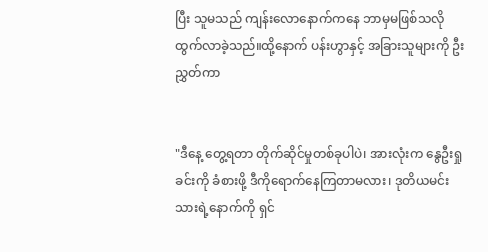ပြီး သူမသည် ကျန်းလောနောက်ကနေ ဘာမှမဖြစ်သလို ထွက်လာခဲ့သည်။ထို့နောက် ပန်းဟွာနှင့် အခြားသူများကို ဦးညွှတ်ကာ


"ဒီနေ့ တွေ့ရတာ တိုက်ဆိုင်မှုတစ်ခုပါပဲ၊ အားလုံးက နွေဦးရှုခင်းကို ခံစားဖို့ ဒီကိုရောက်နေကြတာမလား၊ ဒုတိယမင်းသားရဲ့နောက်ကို ရှင်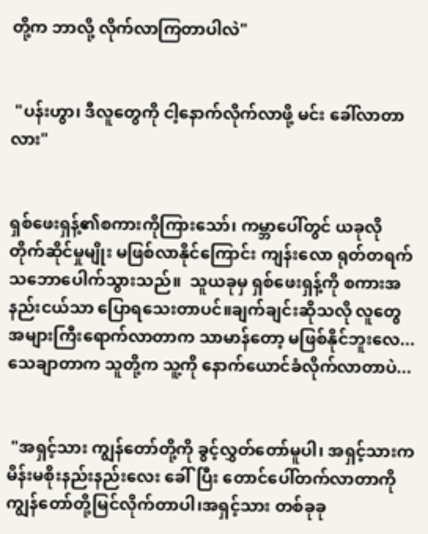တို့က ဘာလို့ လိုက်လာကြတာပါလဲ"


 "ပန်းဟွာ၊ ဒီလူတွေကို ငါ့နောက်လိုက်လာဖို့ မင်း ခေါ်လာတာလား"


ရှစ်ဖေးရှန့်၏စကားကိုကြားသော်၊ ကမ္ဘာပေါ်တွင် ယခုလို တိုက်ဆိုင်မှုမျိုး မဖြစ်လာနိုင်ကြောင်း ကျန်းလော ရုတ်တရက် သဘောပေါက်သွားသည်။  သူယခုမှ ရှစ်ဖေးရှန့်ကို စကားအနည်းငယ်သာ ပြောရသေးတာပင်။ချက်ချင်းဆိုသလို လူတွေအများကြီးရောက်လာတာက သာမာန်တော့ မဖြစ်နိုင်ဘူးလေ...သေချာတာက သူတို့က သူ့ကို နောက်ယောင်ခံလိုက်လာတာပဲ...


 "အရှင့်သား ကျွန်တော်တို့ကို ခွင့်လွှတ်တော်မူပါ၊ အရှင့်သားက မိန်းမစိုးနည်းနည်းလေး ခေါ်ပြီး တောင်ပေါ်တက်လာတာကို ကျွန်တော်တို့မြင်လိုက်တာပါ၊အရှင့်သား တစ်ခုခု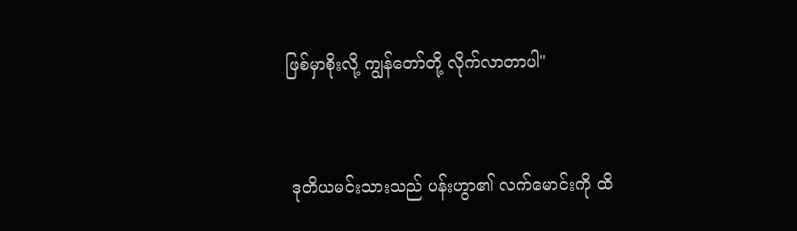ဖြစ်မှာစိုးလို့ ကျွန်တော်တို့ လိုက်လာတာပါ"


 ဒုတိယမင်းသားသည် ပန်းဟွာ၏ လက်မောင်းကို ထိ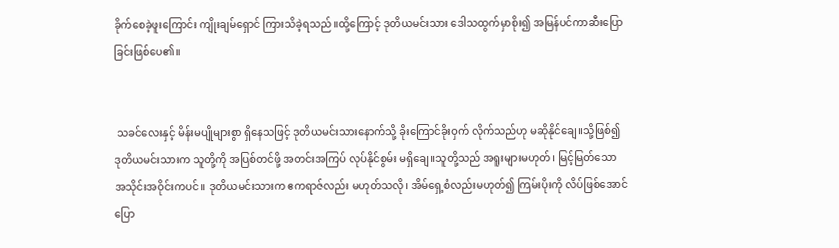ခိုက်စေခဲ့ဖူးကြောင်း ကျိုးချမ်ရှောင် ကြားသိခဲ့ရသည်။ထို့ကြောင့် ဒုတိယမင်းသား ဒေါသထွက်မှာစိုး၍ အမြန်ပင်ကာဆီးပြောခြင်းဖြစ်ပေ၏။


 သခင်လေးနှင့် မိန်းမပျိုများစွာ ရှိနေသဖြင့် ဒုတိယမင်းသားနောက်သို့ ခိုးကြောင်ခိုးဝှက် လိုက်သည်ဟု မဆိုနိုင်ချေ။သို့ဖြစ်၍ ဒုတိယမင်းသားက သူတို့ကို အပြစ်တင်ဖို့ အတင်းအကြပ် လုပ်နိုင်စွမ်း မရှိချေ။သူတို့သည် အရူးများမဟုတ်၊ မြင့်မြတ်သော အသိုင်းအဝိုင်းကပင်။ ဒုတိယမင်းသားက ဧကရာဇ်လည်း မဟုတ်သလို၊ အိမ်ရှေ့စံလည်းမဟုတ်၍ ကြမ်းပိုးကို လိပ်ဖြစ်အောင် ပြော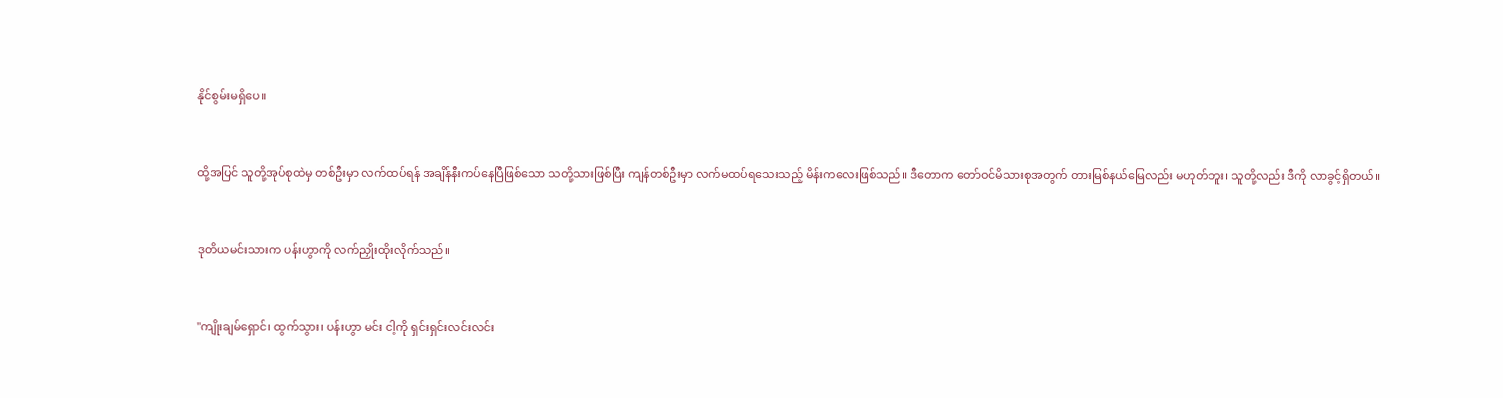နိုင်စွမ်းမရှိပေ။


ထို့အပြင် သူတို့အုပ်စုထဲမှ တစ်ဦးမှာ လက်ထပ်ရန် အချိန်နီးကပ်နေပြီဖြစ်သော သတို့သားဖြစ်ပြီး ကျန်တစ်ဦးမှာ လက်မထပ်ရသေးသည့် မိန်းကလေးဖြစ်သည်။ ဒီတောက တော်ဝင်မိသားစုအတွက် တားမြစ်နယ်မြေလည်း မဟုတ်ဘူး၊ သူတို့လည်း ဒီကို လာခွင့်ရှိတယ်။


ဒုတိယမင်းသားက ပန်းဟွာကို လက်ညှိုးထိုးလိုက်သည်။


"ကျိုးချမ်ရှောင်၊ ထွက်သွား၊ ပန်းဟွာ မင်း ငါ့ကို ရှင်းရှင်းလင်းလင်း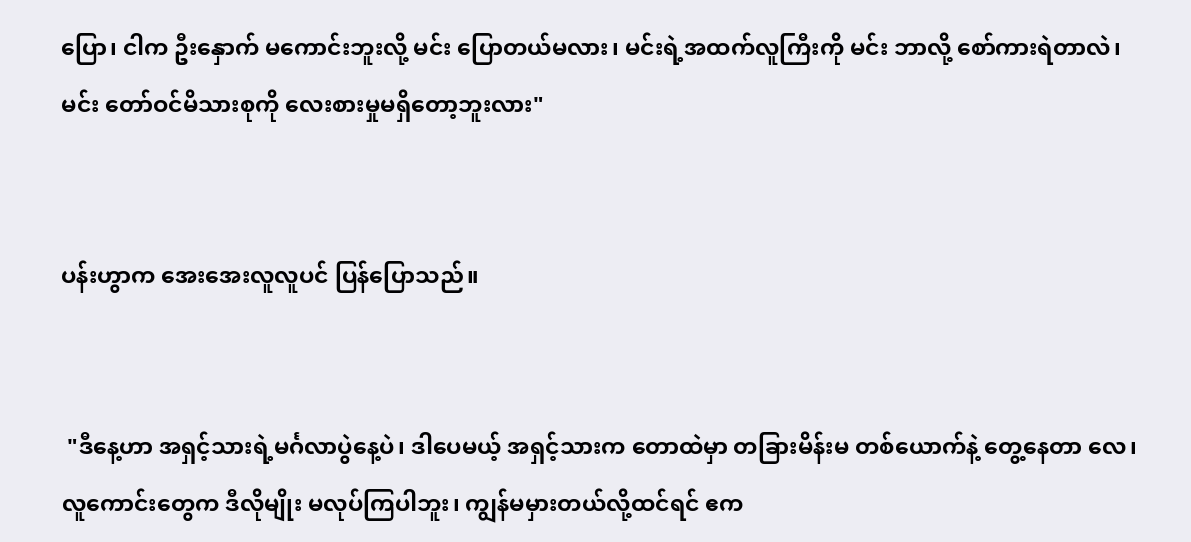ပြော၊ ငါက ဦးနှောက် မကောင်းဘူးလို့ မင်း ပြောတယ်မလား၊ မင်းရဲ့အထက်လူကြီးကို မင်း ဘာလို့ စော်ကားရဲတာလဲ၊ မင်း တော်ဝင်မိသားစုကို လေးစားမှုမရှိတော့ဘူးလား"


ပန်းဟွာက အေးအေးလူလူပင် ပြန်ပြောသည်။


 "ဒီနေ့ဟာ အရှင့်သားရဲ့မင်္ဂလာပွဲနေ့ပဲ၊ ဒါပေမယ့် အရှင့်သားက တောထဲမှာ တခြားမိန်းမ တစ်ယောက်နဲ့ တွေ့နေတာ လေ၊ လူကောင်းတွေက ဒီလိုမျိုး မလုပ်ကြပါဘူး၊ ကျွန်မမှားတယ်လို့ထင်ရင် ဧက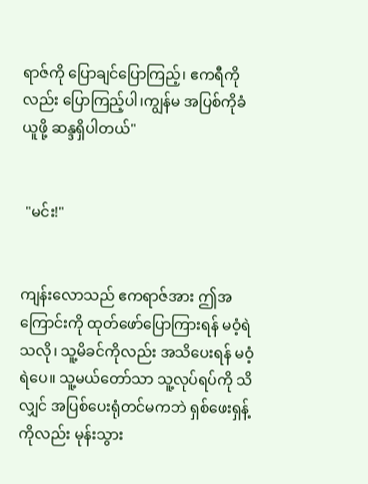ရာဇ်ကို ပြောချင်ပြောကြည့်၊ ဧကရီကိုလည်း ပြောကြည့်ပါ၊ကျွန်မ အပြစ်ကိုခံယူဖို့ ဆန္ဒရှိပါတယ်"


 "မင်း!"


ကျန်းလောသည် ဧကရာဇ်အား ဤအကြောင်းကို ထုတ်ဖော်ပြောကြားရန် မဝံ့ရဲသလို၊ သူ့မိခင်ကိုလည်း အသိပေးရန် မဝံ့ရဲပေ။ သူ့မယ်တော်သာ သူ့လုပ်ရပ်ကို သိလျှင် အပြစ်ပေးရုံတင်မကဘဲ ရှစ်ဖေးရှန့်ကိုလည်း မုန်းသွား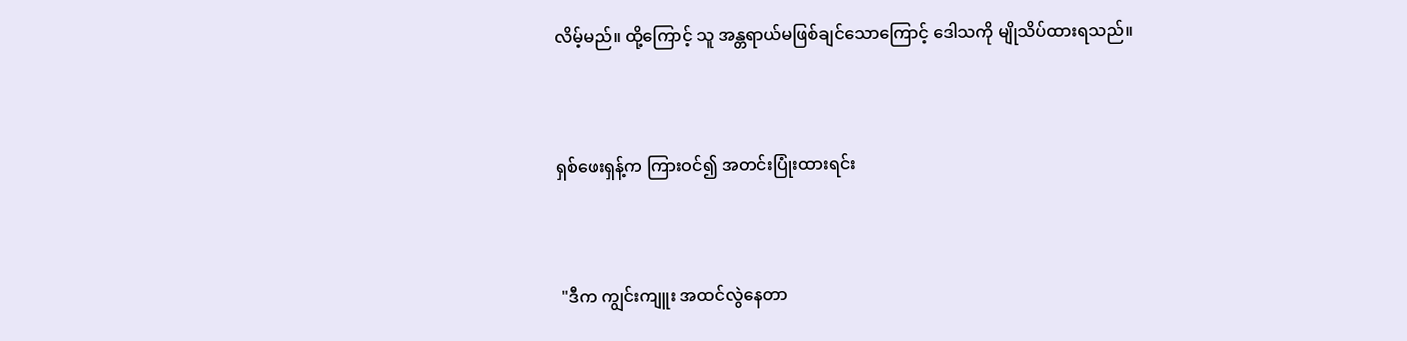လိမ့်မည်။ ထို့ကြောင့် သူ အန္တရာယ်မဖြစ်ချင်သောကြောင့် ဒေါသကို မျိုသိပ်ထားရသည်။


ရှစ်ဖေးရှန့်က ကြားဝင်၍ အတင်းပြုံးထားရင်း


 "ဒီက ကျွင်းကျူး အထင်လွဲနေတာ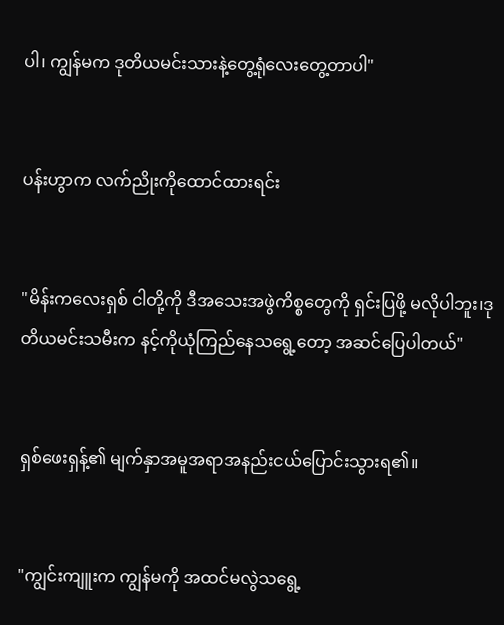ပါ၊ ကျွန်မက ဒုတိယမင်းသားနဲ့တွေ့ရုံလေးတွေ့တာပါ"


ပန်းဟွာက လက်ညိုးကိုထောင်ထားရင်း


"မိန်းကလေးရှစ် ငါတို့ကို ဒီအသေးအဖွဲကိစ္စတွေကို ရှင်းပြဖို့ မလိုပါဘူး၊ဒုတိယမင်းသမီးက နင့်ကိုယုံကြည်နေသရွေ့တော့ အဆင်ပြေပါတယ်"


ရှစ်ဖေးရှန့်၏ မျက်နှာအမူအရာအနည်းငယ်ပြောင်းသွားရ၏။


"ကျွင်းကျူးက ကျွန်မကို အထင်မလွဲသရွေ့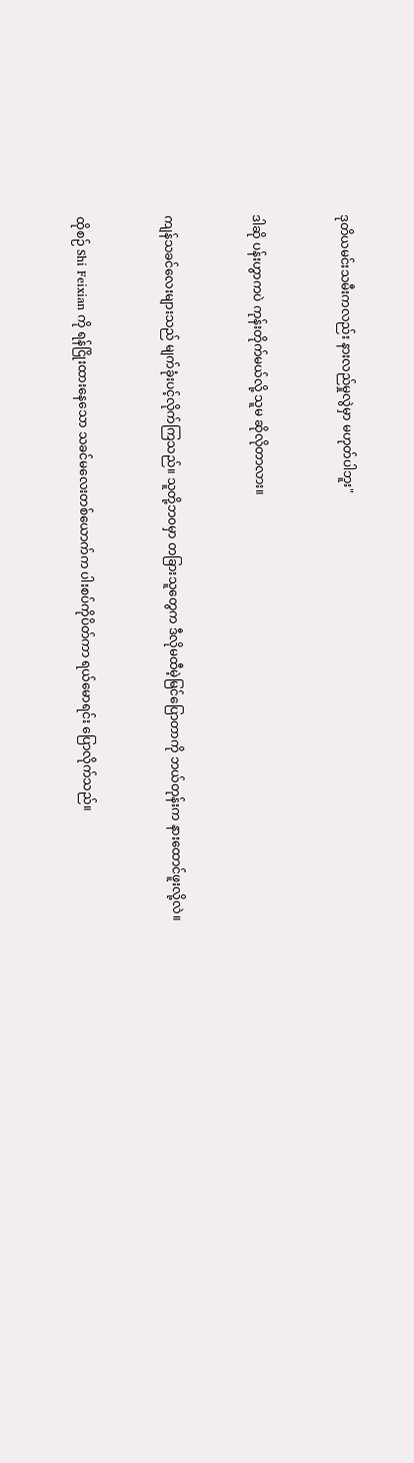ဒုတိယမင်းသမီးကလည်း နားလည်မှုလွဲမှာ မဟုတ်ပါဘူး"


ဒါဆို ပန်းဟွာကပဲ ကုန်းတိုက်မယ်လို့ သူမ ဆိုလိုတာလား။


ကျန်သခင်လေးများသည် မျက်ခုံးပင့်လိုက်ကြသည်။ သူတို့ဘ၀မှာ တခြားသူတွေက ဒီလိုမထီမဲ့မြင်ပြောတာကို ဘယ်တုန်းက နားထောင်ဖူးလို့လဲ။


ထိုစဉ် Shi Feixian ကို ရန်ငြိုးထားနေသော သခင်မ‌လေးတစ်ယောက်က ပါးစပ်ကိုပိတ်ကာ ရယ်မောရင်း ပြောလိုက်သည်။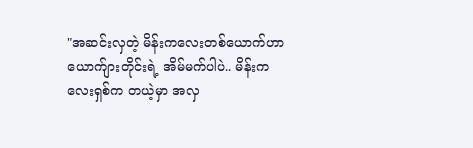"အဆင်းလှတဲ့ မိန်းကလေးတစ်ယောက်ဟာ ယောက်ျားတိုင်းရဲ့ အိမ်မက်ပါပဲ.. မိန်းကလေးရှစ်က တယဲ့မှာ အလှ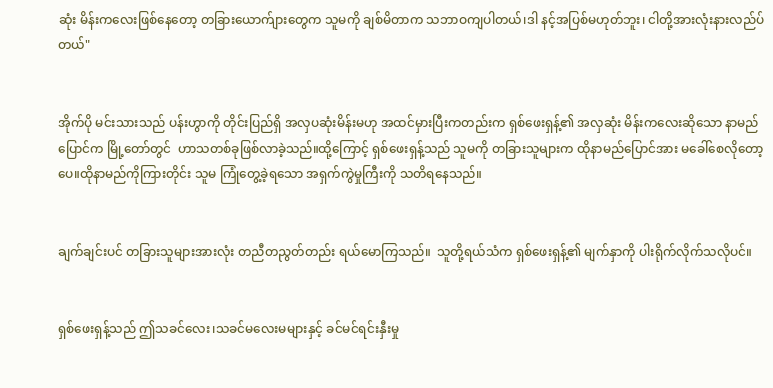ဆုံး မိန်းကလေးဖြစ်နေတော့ တခြားယောက်ျားတွေက သူမကို ချစ်မိတာက သဘာဝကျပါတယ်၊ဒါ နင့်အပြစ်မဟုတ်ဘူး၊ ငါတို့အားလုံးနားလည်ပ်တယ်"


အိုက်ပို မင်းသားသည် ပန်းဟွာကို တိုင်းပြည်ရှိ အလှပဆုံးမိန်းမဟု အထင်မှားပြီးကတည်းက ရှစ်ဖေးရှန့်၏ အလှဆုံး မိန်းကလေးဆိုသော နာမည်ပြောင်က မြို့တော်တွင်  ဟာသတစ်ခုဖြစ်လာခဲ့သည်။ထို့ကြောင့် ရှစ်ဖေးရှန့်သည် သူမကို တခြားသူများက ထိုနာမည်ပြောင်အား မခေါ်စေလိုတော့ပေ။ထိုနာမည်ကိုကြားတိုင်း သူမ ကြုံတွေ့ခဲ့ရသော အရှက်ကွဲမှုကြီးကို သတိရနေသည်။


ချက်ချင်းပင် တခြားသူများအားလုံး တညီတညွတ်တည်း ရယ်မောကြသည်။  သူတို့ရယ်သံက ရှစ်ဖေးရှန့်၏ မျက်နှာကို ပါးရိုက်လိုက်သလိုပင်။


ရှစ်ဖေးရှန့်သည် ဤသခင်လေး၊သခင်မလေးမများနှင့် ခင်မင်ရင်းနှီးမှု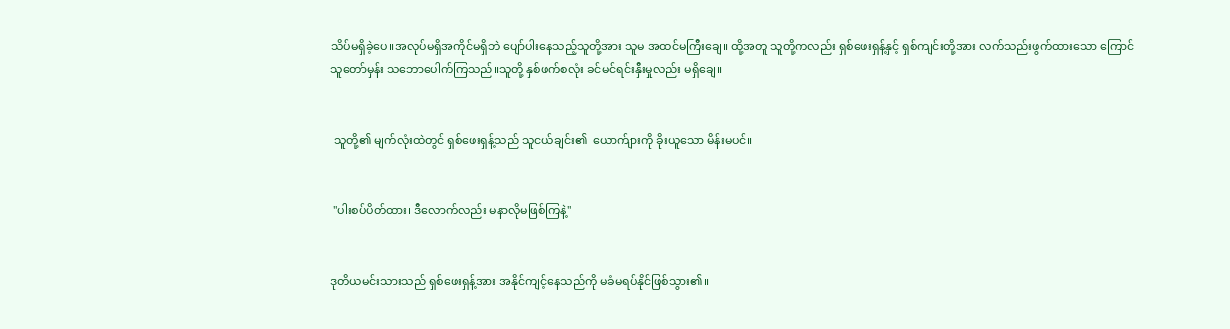သိပ်မရှိခဲ့ပေ။အလုပ်မရှိအကိုင်မရှိဘဲ ပျော်ပါးနေသည့်သူတို့အား သူမ အထင်မကြီးချေ။ ထို့အတူ သူတို့ကလည်း ရှစ်ဖေးရှန့်နှင့် ရှစ်ကျင်းတို့အား လက်သည်းဖွက်ထားသော ကြောင်သူတော်မှန်း သဘောပေါက်ကြသည်။သူတို့ နှစ်ဖက်စလုံး ခင်မင်ရင်းနှီးမှုလည်း မရှိချေ။


 သူတို့၏ မျက်လုံးထဲတွင် ရှစ်ဖေးရှန့်သည် သူငယ်ချင်း၏  ယောက်ျားကို ခိုးယူသော မိန်းမပင်။


 "ပါးစပ်ပိတ်ထား၊ ဒီလောက်လည်း မနာလိုမဖြစ်ကြနဲ့"


ဒုတိယမင်းသားသည် ရှစ်ဖေးရှန့်အား အနိုင်ကျင့်နေသည်ကို မခံမရပ်နိုင်ဖြစ်သွား၏။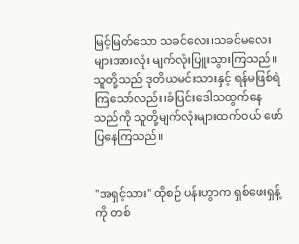မြင့်မြတ်သော သခင်လေး၊သခင်မလေးများအားလုံး မျက်လုံးပြူးသွားကြသည်။ သူတို့သည် ဒုတိယမင်းသားနှင့် ရန်မဖြစ်ရဲကြသော်လည်း၊ခံပြင်းဒေါသထွက်နေသည်ကို သူတို့မျက်လုံးများထက်ဝယ် ဖော်ပြနေကြသည်။


"အရှင့်သား" ထိုစဉ် ပန်းဟွာက ရှစ်ဖေးရှန့်ကို တစ်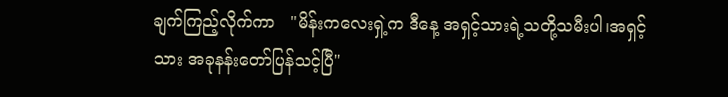ချက်ကြည့်လိုက်ကာ   "မိန်းကလေးရှဲ့က ဒီနေ့ အရှင့်သားရဲ့သတို့သမီးပါ၊အရှင့်သား အခုနန်းတော်ပြန်သင့်ပြီ"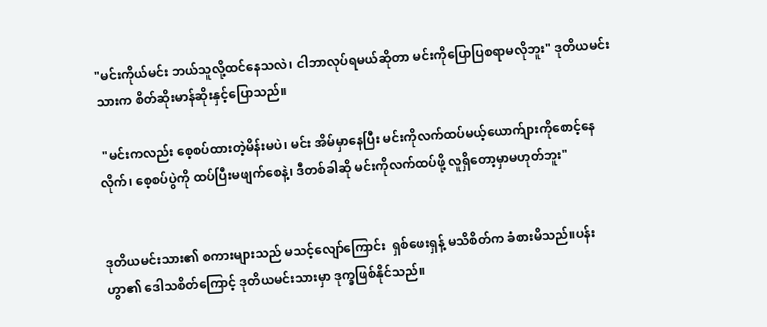"မင်းကိုယ်မင်း ဘယ်သူလို့ထင်နေသလဲ၊ ငါဘာလုပ်ရမယ်ဆိုတာ မင်းကိုပြောပြစရာမလိုဘူး" ဒုတိယမင်းသားက စိတ်ဆိုးမာန်ဆိုးနှင့်ပြောသည်။

 "မင်းကလည်း စေ့စပ်ထားတဲ့မိန်းမပဲ၊ မင်း အိမ်မှာနေပြီး မင်းကိုလက်ထပ်မယ့်ယောက်ျားကိုစောင့်နေလိုက်၊ စေ့စပ်ပွဲကို ထပ်ပြီးမဖျက်စေနဲ့၊ ဒီတစ်ခါဆို မင်းကိုလက်ထပ်ဖို့ လူရှိတော့မှာမဟုတ်ဘူး"


ဒုတိယမင်းသား၏ စကားများသည် မသင့်လျော်ကြောင်း  ရှစ်ဖေးရှန့် မသိစိတ်က ခံစားမိသည်။ပန်းဟွာ၏ ဒေါသစိတ်ကြောင့် ဒုတိယမင်းသားမှာ ဒုက္ခဖြစ်နိုင်သည်။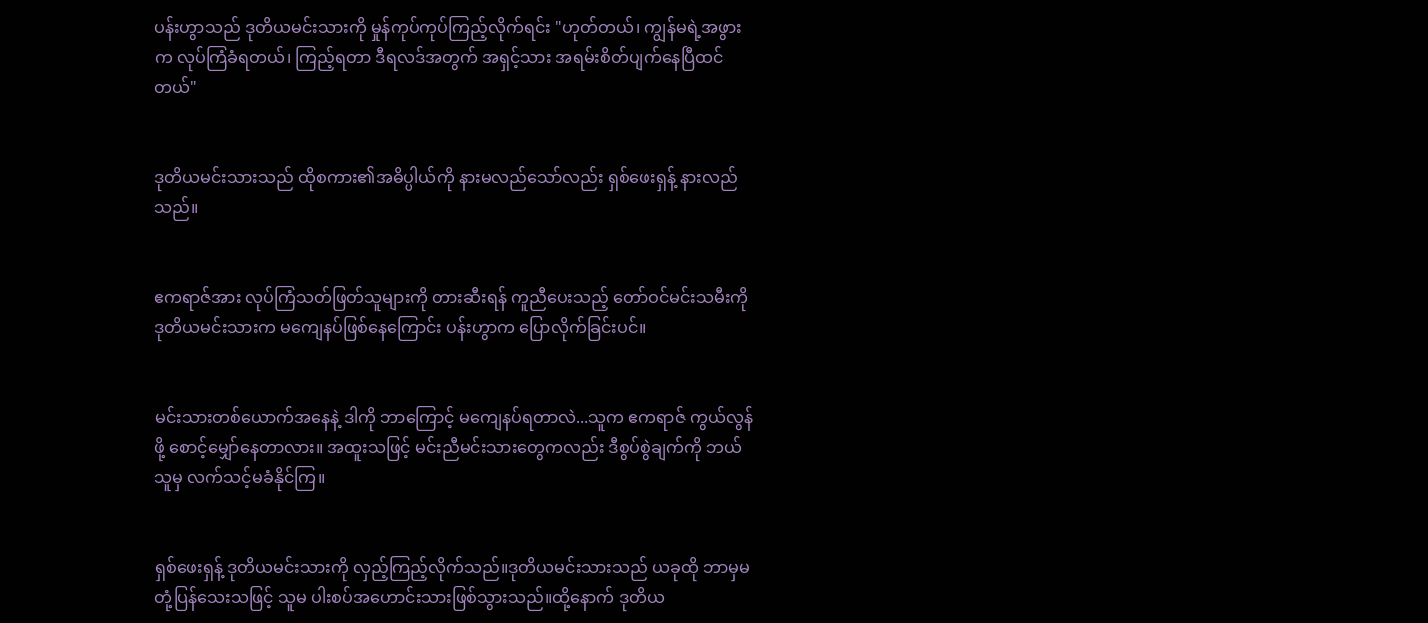ပန်းဟွာသည် ဒုတိယမင်းသားကို မှုန်ကုပ်ကုပ်ကြည့်လိုက်ရင်း "ဟုတ်တယ်၊ ကျွန်မရဲ့အဖွားက လုပ်ကြံခံရတယ်၊ ကြည့်ရတာ ဒီရလဒ်အတွက် အရှင့်သား အရမ်းစိတ်ပျက်နေပြီထင်တယ်"


ဒုတိယမင်းသားသည် ထိုစကား၏အဓိပ္ပါယ်ကို နားမလည်သော်လည်း ရှစ်ဖေးရှန့် နားလည်သည်။


ဧကရာဇ်အား လုပ်ကြံသတ်ဖြတ်သူများကို တားဆီးရန် ကူညီပေးသည့် တော်ဝင်မင်းသမီးကို ဒုတိယမင်းသားက မကျေနပ်ဖြစ်နေကြောင်း ပန်းဟွာက ပြောလိုက်ခြင်းပင်။


မင်းသားတစ်ယောက်အနေနဲ့ ဒါကို ဘာကြောင့် မကျေနပ်ရတာလဲ...သူက ဧကရာဇ် ကွယ်လွန်ဖို့ စောင့်မျှော်နေတာလား။ အထူးသဖြင့် မင်းညီမင်းသားတွေကလည်း ဒီစွပ်စွဲချက်ကို ဘယ်သူမှ လက်သင့်မခံနိုင်ကြ။


ရှစ်ဖေးရှန့် ဒုတိယမင်းသားကို လှည့်ကြည့်လိုက်သည်။ဒုတိယမင်းသားသည် ယခုထို ဘာမှမတုံ့ပြန်သေးသဖြင့် သူမ ပါးစပ်အဟောင်းသားဖြစ်သွားသည်။ထို့နောက် ဒုတိယ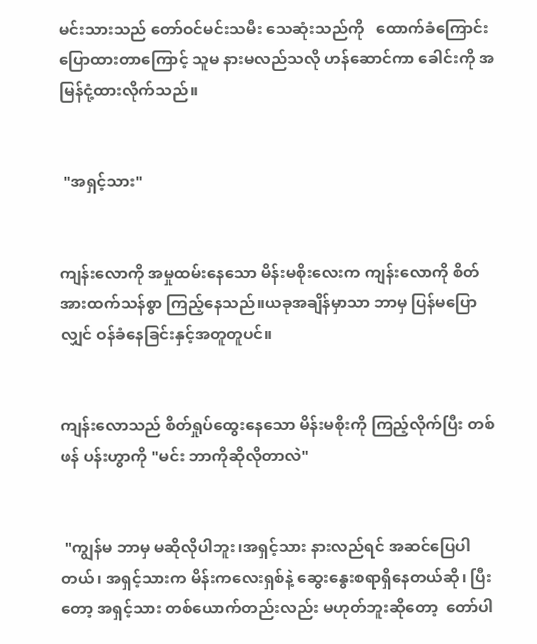မင်းသားသည် တော်ဝင်မင်းသမီး သေဆုံးသည်ကို   ထောက်ခံကြောင်း ပြောထားတာကြောင့် သူမ နားမလည်သလို ဟန်ဆောင်ကာ ခေါင်းကို အမြန်ငုံ့ထားလိုက်သည်။


 "အရှင့်သား"


ကျန်းလောကို အမှုထမ်းနေသော မိန်းမစိုးလေးက ကျန်းလောကို စိတ်အားထက်သန်စွာ ကြည့်နေသည်။ယခုအချိန်မှာသာ ဘာမှ ပြန်မပြောလျှင် ဝန်ခံနေခြင်းနှင့်အတူတူပင်။


ကျန်းလောသည် စိတ်ရှုပ်ထွေးနေသော မိန်းမစိုးကို ကြည့်လိုက်ပြီး တစ်ဖန် ပန်းဟွာကို "မင်း ဘာကိုဆိုလိုတာလဲ"


 "ကျွန်မ ဘာမှ မဆိုလိုပါဘူး၊အရှင့်သား နားလည်ရင် အဆင်ပြေပါတယ်၊ အရှင့်သားက မိန်းကလေးရှစ်နဲ့ ဆွေးနွေးစရာရှိနေတယ်ဆို၊ ပြီးတော့ အရှင့်သား တစ်ယောက်တည်းလည်း မဟုတ်ဘူးဆိုတော့  တော်ပါ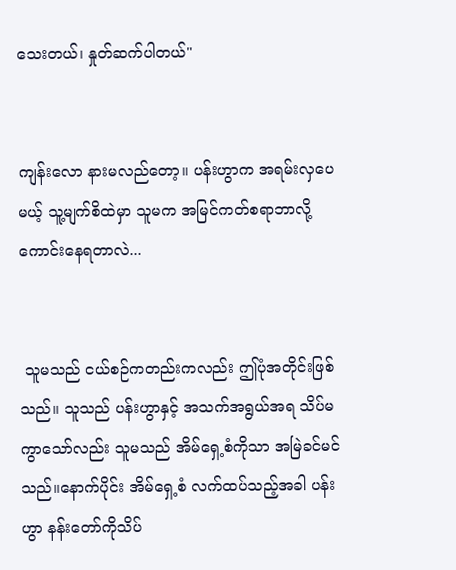သေးတယ်၊ နှုတ်ဆက်ပါတယ်"


ကျန်းလော နားမလည်တော့။ ပန်းဟွာက အရမ်းလှပေမယ့် သူ့မျက်စိထဲမှာ သူမက အမြင်ကတ်စရာဘာလို့ကောင်းနေရတာလဲ...


 သူမသည် ငယ်စဉ်ကတည်းကလည်း ဤပုံအတိုင်းဖြစ်သည်။ သူသည် ပန်းဟွာနှင့် အသက်အရွယ်အရ သိပ်မကွာသော်လည်း သူမသည် အိမ်ရှေ့စံကိုသာ အမြဲခင်မင်သည်။နောက်ပိုင်း အိမ်ရှေ့စံ လက်ထပ်သည့်အခါ ပန်းဟွာ နန်းတော်ကိုသိပ်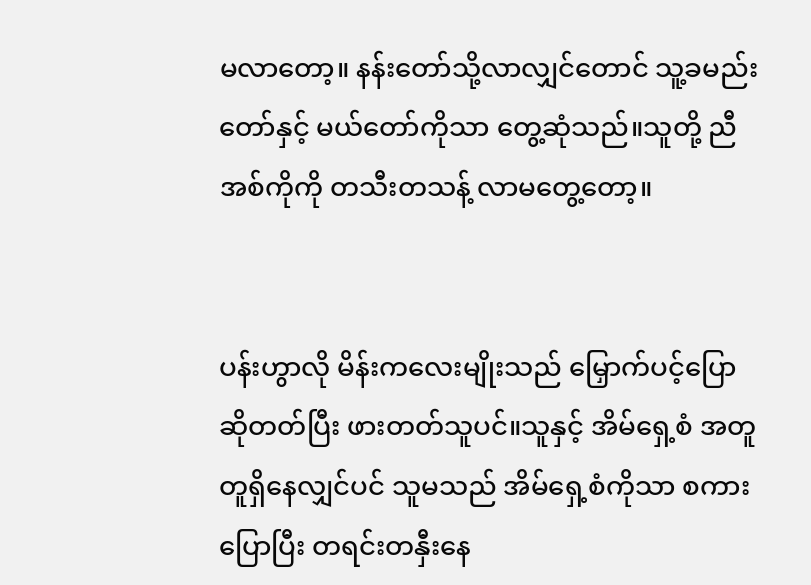မလာတော့။ နန်းတော်သို့လာလျှင်တောင် သူ့ခမည်းတော်နှင့် မယ်တော်ကိုသာ တွေ့ဆုံသည်။သူတို့ ညီအစ်ကိုကို တသီးတသန့် လာမတွေ့တော့။


ပန်းဟွာလို မိန်းကလေးမျိုးသည် မြှောက်ပင့်ပြောဆိုတတ်ပြီး ဖားတတ်သူပင်။သူနှင့် အိမ်ရှေ့စံ အတူတူရှိနေလျှင်ပင် သူမသည် အိမ်ရှေ့စံကိုသာ စကားပြောပြီး တရင်းတနှီးနေ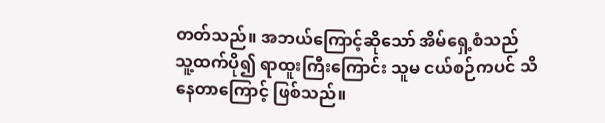တတ်သည်။ အဘယ်ကြောင့်ဆိုသော် အိမ်ရှေ့စံသည် သူ့ထက်ပို၍ ရာထူးကြီးကြောင်း သူမ ငယ်စဉ်ကပင် သိနေတာကြောင့် ဖြစ်သည်။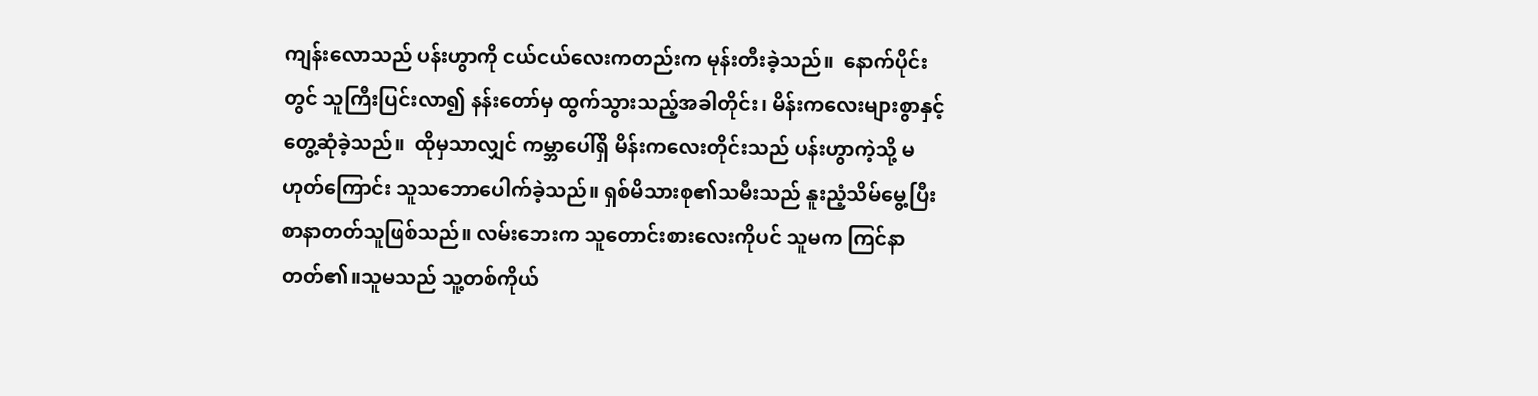ကျန်းလောသည် ပန်းဟွာကို ငယ်ငယ်လေးကတည်းက မုန်းတီးခဲ့သည်။  နောက်ပိုင်းတွင် သူကြီးပြင်းလာ၍ နန်းတော်မှ ထွက်သွားသည့်အခါတိုင်း၊ မိန်းကလေးများစွာနှင့် တွေ့ဆုံခဲ့သည်။  ထိုမှသာလျှင် ကမ္ဘာပေါ်ရှိ မိန်းကလေးတိုင်းသည် ပန်းဟွာကဲ့သို့ မဟုတ်ကြောင်း သူသဘောပေါက်ခဲ့သည်။ ရှစ်မိသားစု၏သမီးသည် နူးညံ့သိမ်မွေ့ပြီး စာနာတတ်သူဖြစ်သည်။ လမ်းဘေးက သူတောင်းစားလေးကိုပင် သူမက ကြင်နာတတ်၏။သူမသည် သူ့တစ်ကိုယ်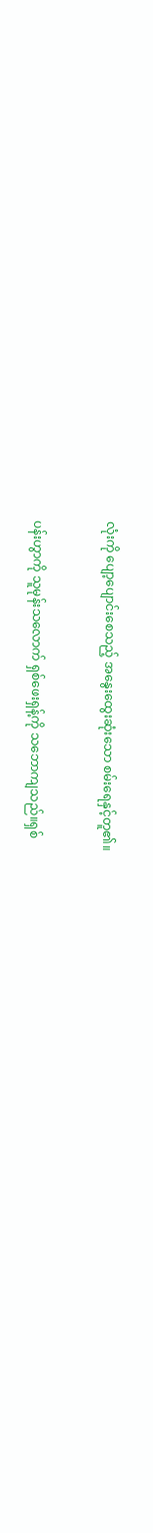လုံးကို ပျော့ပျောင်းစေသည့် အနွေးထွေးဆုံးသော စမ်းရေနှင့်တူ၏။


ပန်းဟွာကို သူမုန်းသလောက် ရှစ်ဖေးရှန့်ကို သဘောကျသည်။ရှစ်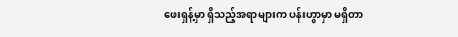ဖေးရှန့်မှာ ရှိသည့်အရာများက ပန်းဟွာမှာ မရှိတာ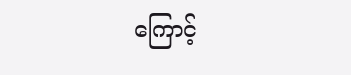ကြောင့်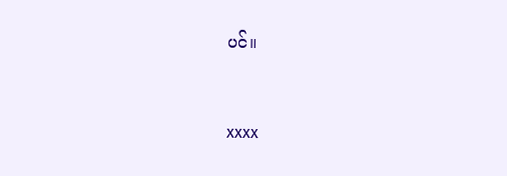ပင်။



xxxx